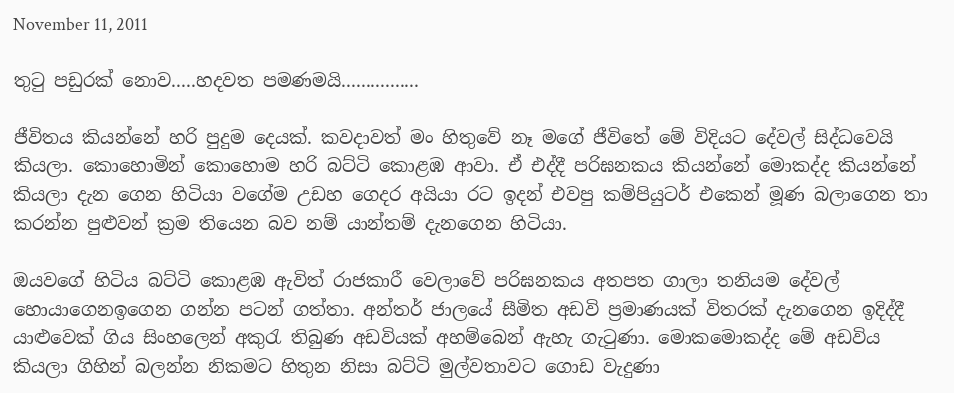November 11, 2011

තුටු පඩුරක් නොව.....හදවත පමණමයි................

ජීවිතය කියන්නේ හරි පුදුම දෙයක්. කවදාවත් මං හිතුවේ නෑ මගේ ජීවිතේ මේ විදියට දේවල් සිද්ධවෙයි කියලා. කොහොමින් කොහොම හරි බට්ටි කොළඹ ආවා. ඒ එද්දී පරිඝනකය කියන්නේ මොකද්ද කියන්නේ කියලා දැන ගෙන හිටියා වගේම උඩහ ගෙදර අයියා රට ඉදන් එවපු කම්පියුටර් එකෙන් මූණ බලාගෙන තා කරන්න පුළුවන් ක්‍රම තියෙන බව නම් යාන්තම් දැනගෙන හිටියා.

ඔයවගේ හිටිය බට්ටි කොළඹ ඇවිත් රාජකාරී වෙලාවේ පරිඝනකය අතපත ගාලා තනියම දේවල් හොයාගෙනඉගෙන ගන්න පටන් ගත්තා. අන්තර් ජාලයේ සීමිත අඩවි ප්‍රමාණයක් විතරක් දැනගෙන ඉදිද්දී යාළුවෙක් ගිය සිංහලෙන් අකුරැ තිබුණ අඩවියක් අහම්බෙන් ඇහැ ගැටුණා. මොකමොකද්ද මේ අඩවිය කියලා ගිහින් බලන්න නිකමට හිතුන නිසා බට්ටි මුල්වතාවට ගොඩ වැදුණා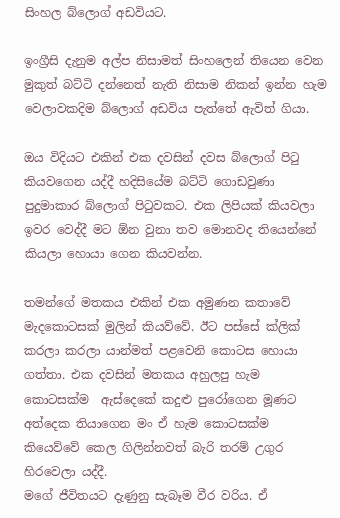සිංහල ‍බ්ලොග් අඩවියට.

ඉංග්‍රීසි දැනුම අල්ප නිසාමත් සිංහලෙන් තියෙන වෙන මුකුත් බට්ටි දන්නෙත් නැති නිසාම නිකන් ඉන්න හැම වෙලාවකදිම බ්ලොග් අඩවිය පැත්තේ ඇවිත් ගියා.

ඔය විදියට එකින් එක දවසින් දවස බ්ලොග් පිටු කියවගෙන යද්දී හදිසියේම බට්ටි ගොඩවුණා පුදුමාකාර බ්ලොග් පිටුවකට. එක ලිපියක් කියවලා ඉවර වෙද්දී මට ඕන වුනා තව මොනවද තියෙන්නේ කියලා හොයා ගෙන කියවන්න.

තමන්ගේ මතකය එකින් එක අමුණන කතාවේ  මැදකොටසක් මුලින් කියව්වේ. ඊට පස්සේ ක්ලික් කරලා කරලා යාන්මත් පළවෙනි කොටස හොයා ගත්තා. එක දවසින් මතකය අහුලපු හැම කොටසක්ම  ඇස්දෙකේ කදුළු පුරෝගෙන මූණට අත්දෙක තියාගෙන මං ඒ හැම කොටසක්ම කියෙව්වේ කෙල ගිලින්නවත් බැරි තරම් උගුර හිරවෙලා යද්දී.
මගේ ජීවිතයට දැණුනු සැබෑම වීර වරිය. ඒ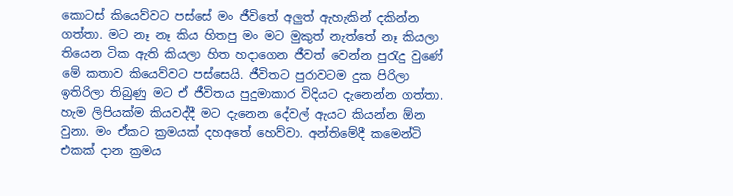කො‍ටස් කියෙව්වට පස්සේ මං ජීවිතේ අලුත් ඇහැකින් දකින්න ගත්තා. මට නෑ නෑ කිය හිතපු මං මට මුකුත් නැත්තේ නෑ කියලා තියෙන ටික ඇති කියලා හිත හදාගෙන ජීවත් වෙන්න පුරැදු වුණේ මේ කතාව කියෙව්වට පස්සෙයි. ජීවිතට පුරාවටම දුක පිරිලා ඉතිරිලා තිබුණු මට ඒ ජීවිතය පුදුමාකාර විදියට දැනෙන්න ගත්තා.
හැම ලිපියක්ම කියවද්දී මට දැනෙන දේවල් ඇයට කියන්න ඕන වුනා. මං ඒකට ක්‍රමයක් දහඅතේ හෙව්වා. අන්තිමේදී කමෙන්ටි එකක් දාන ක්‍රමය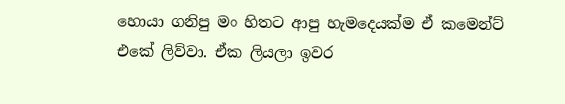හොයා ගනිපු මං හිතට ආපු හැමදෙයක්ම ඒ කමෙන්ට් එකේ ලිව්වා. ඒක ලියලා ඉවර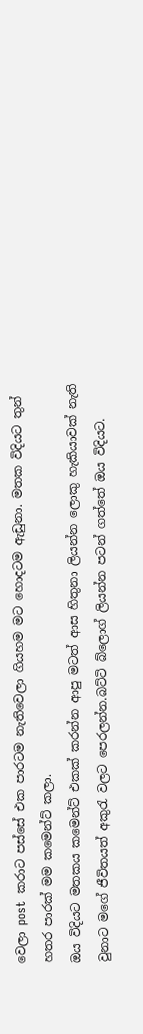වෙලා post  කරාට පස්සේ එක පාරටම නැතිවෙලා ගියහම මට හොදටම ඇඩුනා. මතක විදියට තුන් හතර පාරක් මම කමෙන්ට් කලා.
ඔය විදියට මතකය කමෙන්ට් එකක් කරන්න ආපු මටත් ආස හිතුනා ලියන්න ලොකු හැකියාවක් නැති වුනාට මගේ ජීවිතයත් අකුරැ වලට පෙරලන්න.බට්ටි බ්ලොග් ලියන්න පටන් ගත්තේ ඔය විදියට.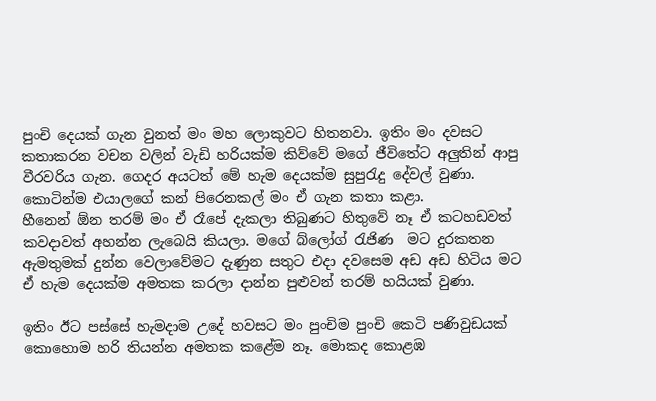පුංචි දෙයක් ගැන වුනත් මං මහ ලොකුවට හිතනවා. ඉතිං මං දවසට කතාකරන වචන වලින් වැඩි හරියක්ම කිව්වේ මගේ ජීවිතේට අලුතින් ආපු වීරවරිය ගැන. ගෙදර අයටත් මේ හැම දෙයක්ම සුපුරැදු දේවල් වුණා. කොටින්ම එයාලගේ කන් පිරෙනකල් මං ඒ ගැන කතා කළා.
හීනෙන් ඕන තරම් මං ඒ රෑපේ දැකලා තිබුණට හිතුවේ නෑ ඒ කටහඩවත්  කවදාවත් අහන්න ලැබෙයි කියලා. මගේ බ්ලෝග් රැජිණ  ම‍ට දුරකතන ඇමතුමක් දුන්න වෙලාවේමට දැණුන සතුට එදා දවසෙම අඩ අඩ හිටිය මට ඒ හැම දෙයක්ම අමතක කරලා දාන්න පුළුවන් තරම් හයියක් වුණා.

ඉතිං ඊට පස්සේ හැමදාම උදේ හවසට මං පුංචිම පුංචි කෙටි පණිවුඩයක් කොහොම හරි තියන්න අමතක කළේම නෑ. මොකද කොළඹ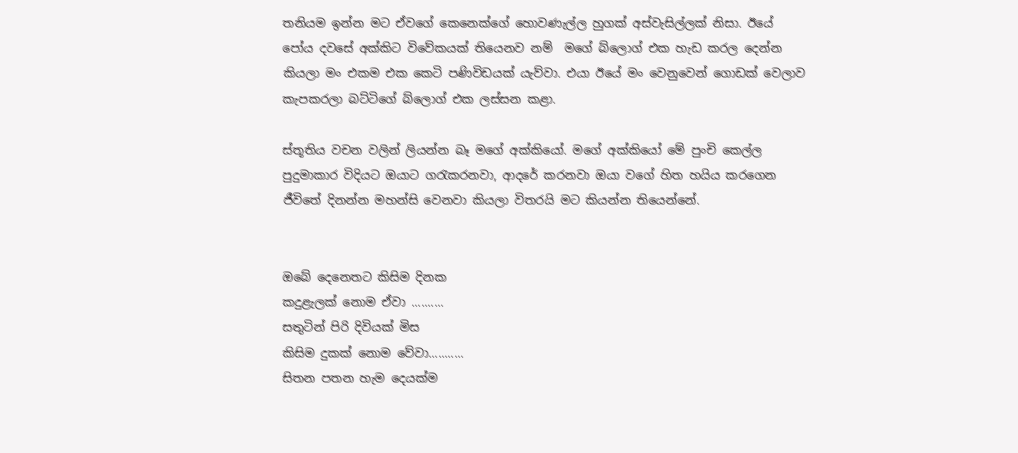තනියම ඉන්න මට ඒවගේ කෙනෙක්ගේ හොවණැල්ල හුගක් අස්වැසිල්ලක් නිසා. ඊයේ පෝය දවසේ අක්කිට විවේකයක් තියෙනව නම්  මගේ බ්ලොග් එක හැඩ කරල දෙන්න කියලා මං එකම එක කෙටි පණිවිඩයක් යැව්වා. එයා ඊයේ මං වෙනුවෙන් ගොඩක් වෙලාව කැපකරලා බට්ටිගේ බ්ලොග් එක ලස්සන කළා.

ස්තූතිය වචන වලින් ලියන්න බෑ මගේ අක්කියෝ. මගේ අක්කියෝ මේ පුංචි කෙල්ල පුදුමාකාර විදියට ඔයාට ගරැකරනවා, ආදරේ කරනවා ඔයා වගේ හිත හයිය කරගෙන ජීවිතේ දිනන්න මහන්සි වෙනවා කියලා විතරයි මට කියන්න තියෙන්නේ.


ඔබේ දෙනෙතට කිසිම දිනක
කදුළැලක් නොම ඒවා ..........
සතුටින් පිරි දිවියක් මිස
කිසිම දුකක් නොම වේවා...........
සිතන පතන හැම දෙයක්ම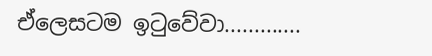ඒලෙසටම ඉටුවේවා.............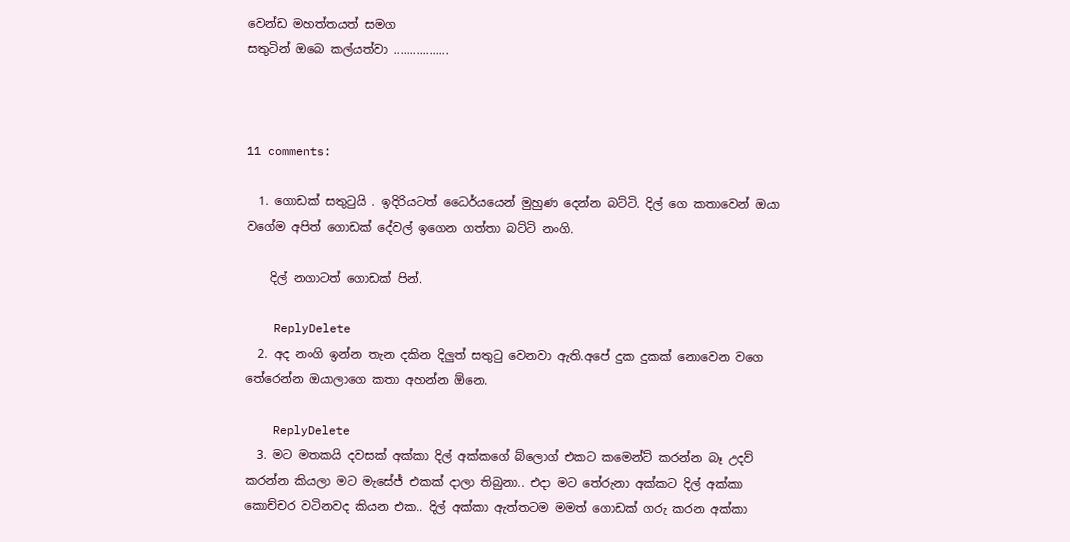වෙන්ඩ මහත්තයත් සමග
සතුටින් ඔබෙ කල්යත්වා .................



11 comments:

  1. ගොඩක් සතුටුයි . ඉදිරියටත් ධෛර්යයෙන් මුහුණ දෙන්න බට්ටි. දිල් ගෙ කතාවෙන් ඔයා වගේම අපිත් ගොඩක් දේවල් ඉගෙන ගත්තා බට්ටි නංගි.

    දිල් නගාටත් ගොඩක් පින්.

    ReplyDelete
  2. අද නංගි ඉන්න තැන දකින දිලුත් සතුටු වෙනවා ඇති.අපේ දුක දුකක් නොවෙන වගෙ තේරෙන්න ඔයාලාගෙ කතා අහන්න ඕනෙ.

    ReplyDelete
  3. මට මතකයි දවසක් අක්කා දිල් අක්කගේ බ්ලොග් එකට කමෙන්ට් කරන්න බෑ උදව් කරන්න කියලා මට මැසේජ් එකක් දාලා තිබුනා.. එදා මට තේරුනා අක්කට දිල් අක්කා කොච්චර වටිනවද කියන එක.. දිල් අක්කා ඇත්තටම මමත් ගොඩක් ගරු කරන අක්කා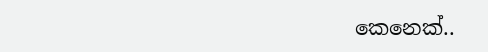කෙනෙක්..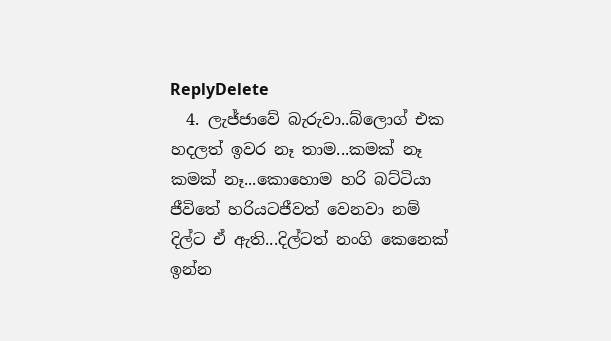ReplyDelete
  4. ලැජ්ජාවේ බැරුවා..බ්ලොග් එක හදලත් ඉවර නෑ තාම...කමක් නෑ කමක් නෑ...කොහොම හරි බට්ටියා ජීවිතේ හරියටජීවත් වෙනවා නම් දිල්ට ඒ ඇති...දිල්ටත් නංගි කෙනෙක් ඉන්න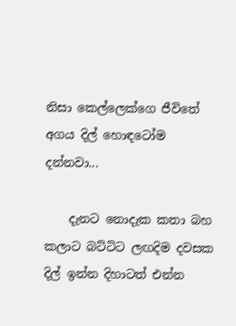නිසා කෙල්ලෙක්ගෙ ජීවිතේ අගය දිල් හොඳටෝම දන්නවා...

    දැනට නොදැක කතා බහ කලාට බට්ටිට ලඟදිම දවසක දිල් ඉන්න දිහාටත් එන්න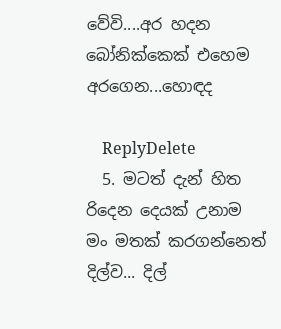වේවි....අර හදන බෝනික්කෙක් එහෙම අරගෙන...හොඳද

    ReplyDelete
  5. මටත් දැන් හිත රිදෙන දෙයක් උනාම මං මතක් කරගන්නෙත් දිල්ව... දිල්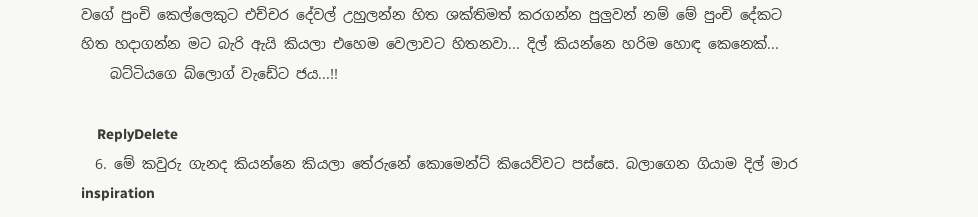වගේ පුංචි කෙල්ලෙකුට එච්චර දේවල් උහුලන්න හිත ශක්තිමත් කරගන්න පුලුවන් නම් මේ පුංචි දේකට හිත හදාගන්න මට බැරි ඇයි කියලා එහෙම වෙලාවට හිතනවා... දිල් කියන්නෙ හරිම හොඳ කෙනෙක්...
    බට්ටියගෙ බ්ලොග් වැඩේට ජය...!!

    ReplyDelete
  6. මේ කවුරු ගැනද කියන්නෙ කියලා තේරුනේ කොමෙන්ට් කියෙව්වට පස්සෙ. බලාගෙන ගියාම දිල් මාර inspiration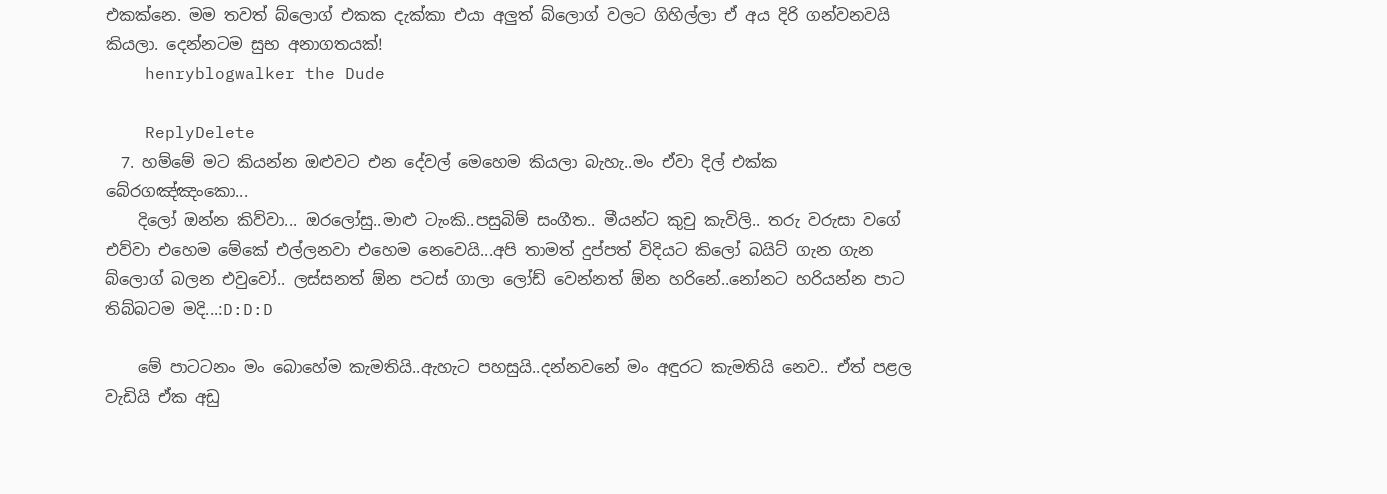එකක්නෙ. මම තවත් බ්ලොග් එකක දැක්කා එයා අලුත් බ්ලොග් වලට ගිහිල්ලා ඒ අය දිරි ගන්වනවයි කියලා. දෙන්නටම සුභ අනාගතයක්!
    henryblogwalker the Dude

    ReplyDelete
  7. හම්මේ මට කියන්න ඔළුවට එන දේවල් මෙහෙම කියලා බැහැ..මං ඒවා දිල් එක්ක බේරගඤ්ඤංකො...
    දිලෝ ඔන්න කිව්වා... ඔරලෝසු..මාළු ටැංකි..පසුබිම් සංගීත.. මීයන්ට කුචු කැවිලි.. තරු වරුසා වගේ එව්වා එහෙම මේකේ එල්ලනවා එහෙම නෙවෙයි...අපි තාමත් දුප්පත් විදියට කිලෝ බයිට් ගැන ගැන බ්ලොග් බලන එවුවෝ.. ලස්සනත් ඕන පටස් ගාලා ලෝඩ් වෙන්නත් ඕන හරිනේ..නෝනට හරියන්න පාට තිබ්බටම මදි...:D:D:D

    මේ පාටටනං මං බොහේම කැමතියි..ඇහැට පහසුයි..දන්නවනේ මං අඳුරට කැමතියි නෙව.. ඒත් පළල වැඩියි ඒක අඩු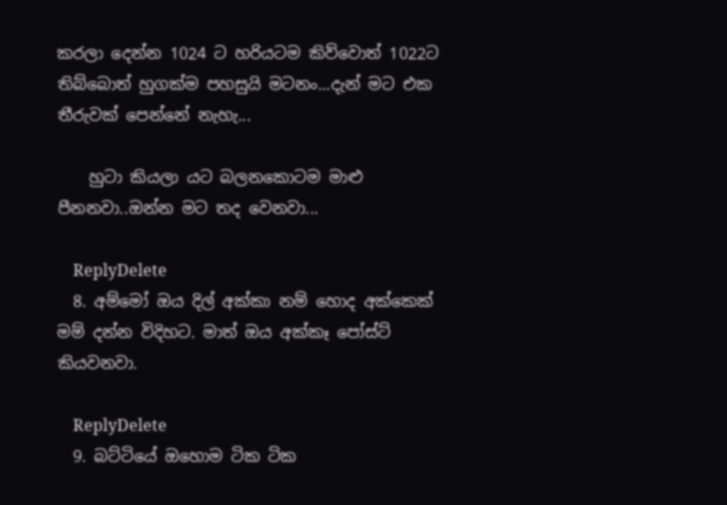කරලා දෙන්න 1024 ට හරියටම කිව්වොත් 1022ට තිබ්බොත් හුගක්ම පහසුයි මටනං...දැන් මට එක තීරුවක් පෙන්නේ නැහැ...

    හුටා කියලා යට බලනකොටම මාළු පීනනවා..ඔන්න මට තද වෙනවා...

    ReplyDelete
  8. අම්මෝ ඔය දිල් අක්කා නම් හොද අක්කෙක් මම් දන්න විදිහට. මාත් ඔය අක්කෑ පෝස්ට් කියවනවා.

    ReplyDelete
  9. බට්ටියේ ඔහොම ටික ටික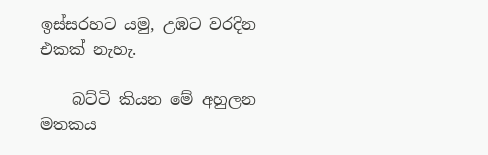ඉස්සරහට යමු, උඹට වරදින එකක් නැහැ.

    බට්ටි කියන මේ අහුලන මතකය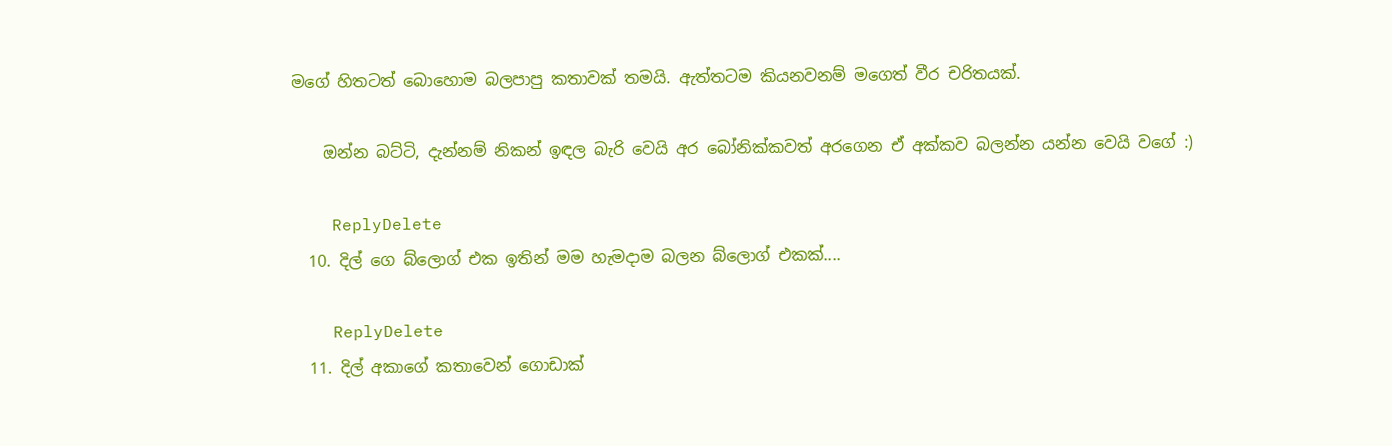මගේ හිතටත් බොහොම බලපාපු කතාවක් තමයි. ඇත්තටම කියනවනම් මගෙත් වීර චරිතයක්.

    ඔන්න බට්ටි, දැන්නම් නිකන් ඉඳල බැරි වෙයි අර බෝනික්කවත් අරගෙන ඒ අක්කව බලන්න යන්න වෙයි වගේ :)

    ReplyDelete
  10. දිල් ගෙ බ්ලොග් එක ඉතින් මම හැමදාම බලන බ්ලොග් එකක්....

    ReplyDelete
  11. දිල් අකාගේ කතාවෙන් ගොඩාක්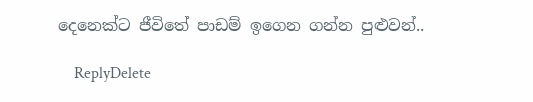දෙනෙක්ට ජීවිතේ පාඩම් ඉගෙන ගන්න පුළුවන්..

    ReplyDelete